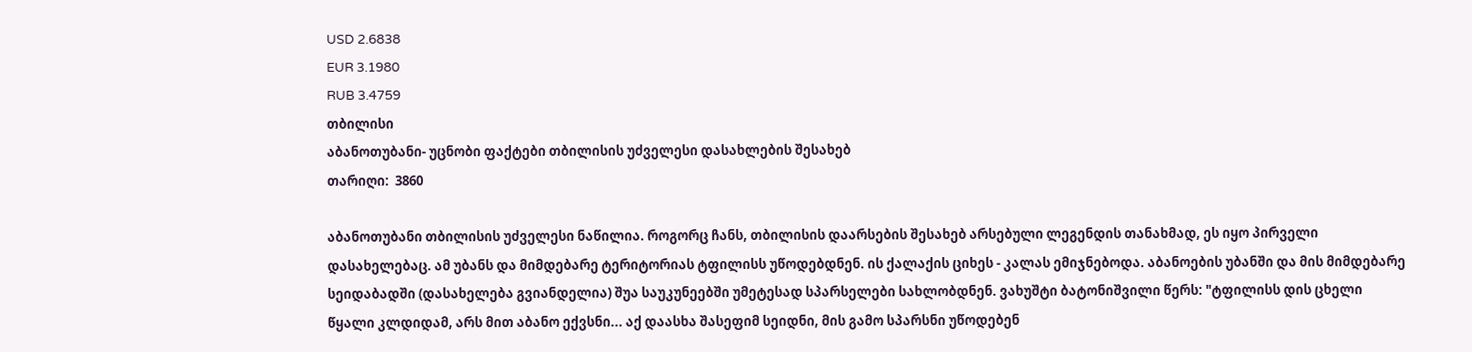USD 2.6838
EUR 3.1980
RUB 3.4759
თბილისი
აბანოთუბანი- უცნობი ფაქტები თბილისის უძველესი დასახლების შესახებ
თარიღი:  3860

აბანოთუბანი თბილისის უძველესი ნაწილია. როგორც ჩანს, თბილისის დაარსების შესახებ არსებული ლეგენდის თანახმად, ეს იყო პირველი დასახელებაც. ამ უბანს და მიმდებარე ტერიტორიას ტფილისს უწოდებდნენ. ის ქალაქის ციხეს - კალას ემიჯნებოდა. აბანოების უბანში და მის მიმდებარე სეიდაბადში (დასახელება გვიანდელია) შუა საუკუნეებში უმეტესად სპარსელები სახლობდნენ. ვახუშტი ბატონიშვილი წერს: "ტფილისს დის ცხელი წყალი კლდიდამ, არს მით აბანო ექვსნი... აქ დაასხა შასეფიმ სეიდნი, მის გამო სპარსნი უწოდებენ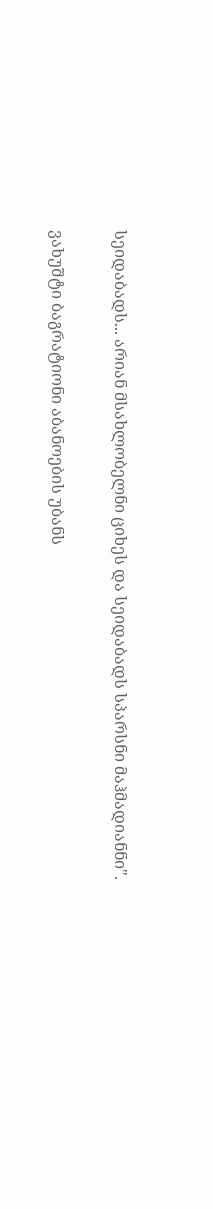სეიდაბადს... არიან მსახლობელნი ციხეს და სეიდაბადს სპარსნი მაჰმადიანნი".

ვახუშტი ბაგრატიონი აბანოების უბანს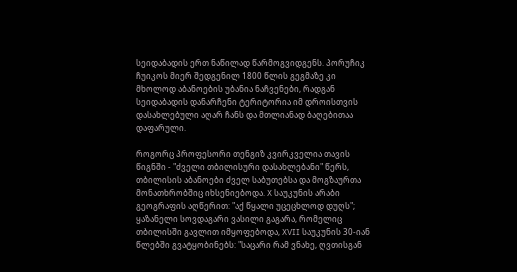სეიდაბადის ერთ ნაწილად წარმოგვიდგენს. პორუჩიკ ჩუიკოს მიერ შედგენილ 1800 წლის გეგმაზე კი მხოლოდ აბანოების უბანია ნაჩვენები, რადგან სეიდაბადის დანარჩენი ტერიტორია იმ დროისთვის დასახლებული აღარ ჩანს და მთლიანად ბაღებითაა დაფარული.

როგორც პროფესორი თენგიზ კვირკველია თავის წიგნში - "ძველი თბილისური დასახლებანი" წერს, თბილისის აბანოები ძველ საბუთებსა და მოგზაურთა მონათხრობშიც იხსენიებოდა. X საუკუნის არაბი გეოგრაფის აღწერით: "აქ წყალი უცეცხლოდ დუღს"; ყაზანელი სოვდაგარი ვასილი გაგარა, რომელიც თბილისში გავლით იმყოფებოდა, XVII საუკუნის 30-იან წლებში გვატყობინებს: "საცარი რამ ვნახე, ღვთისგან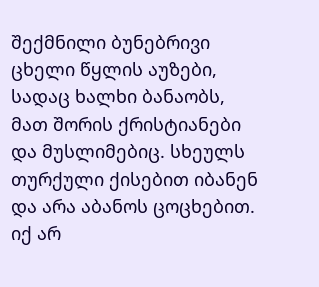შექმნილი ბუნებრივი ცხელი წყლის აუზები, სადაც ხალხი ბანაობს, მათ შორის ქრისტიანები და მუსლიმებიც. სხეულს თურქული ქისებით იბანენ და არა აბანოს ცოცხებით. იქ არ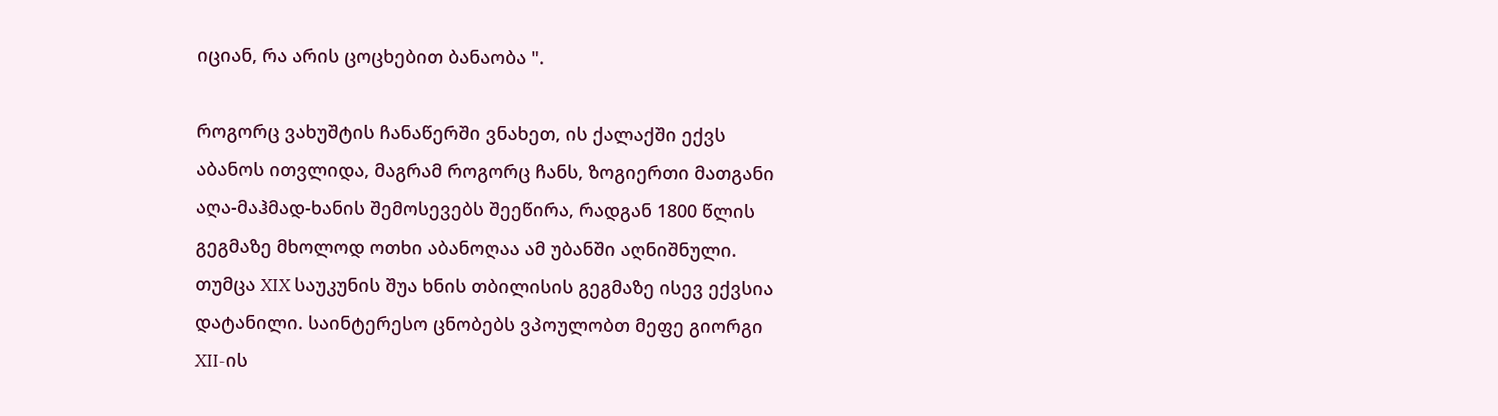იციან, რა არის ცოცხებით ბანაობა ".

როგორც ვახუშტის ჩანაწერში ვნახეთ, ის ქალაქში ექვს აბანოს ითვლიდა, მაგრამ როგორც ჩანს, ზოგიერთი მათგანი აღა-მაჰმად-ხანის შემოსევებს შეეწირა, რადგან 1800 წლის გეგმაზე მხოლოდ ოთხი აბანოღაა ამ უბანში აღნიშნული. თუმცა XIX საუკუნის შუა ხნის თბილისის გეგმაზე ისევ ექვსია დატანილი. საინტერესო ცნობებს ვპოულობთ მეფე გიორგი XII-ის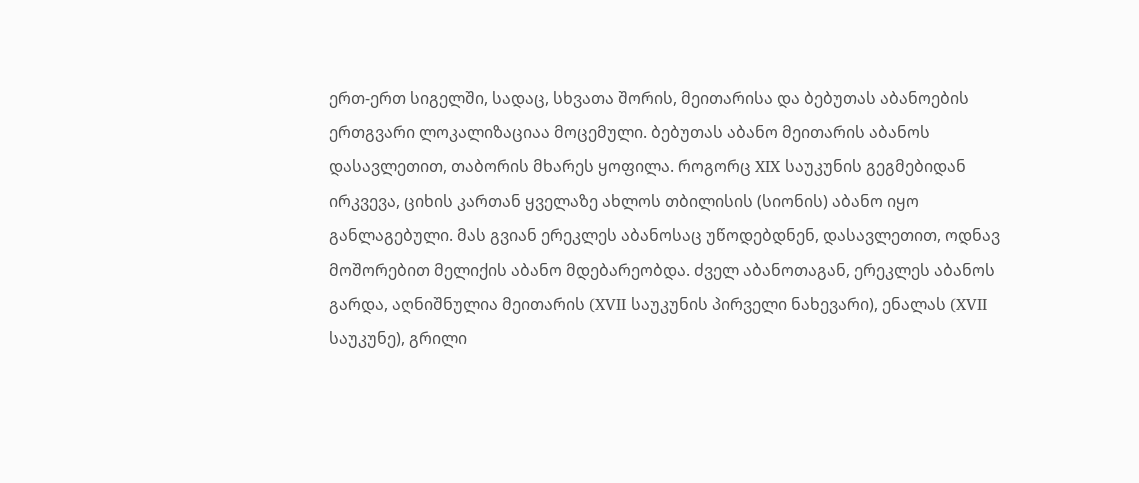ერთ-ერთ სიგელში, სადაც, სხვათა შორის, მეითარისა და ბებუთას აბანოების ერთგვარი ლოკალიზაციაა მოცემული. ბებუთას აბანო მეითარის აბანოს დასავლეთით, თაბორის მხარეს ყოფილა. როგორც XIX საუკუნის გეგმებიდან ირკვევა, ციხის კართან ყველაზე ახლოს თბილისის (სიონის) აბანო იყო განლაგებული. მას გვიან ერეკლეს აბანოსაც უწოდებდნენ, დასავლეთით, ოდნავ მოშორებით მელიქის აბანო მდებარეობდა. ძველ აბანოთაგან, ერეკლეს აბანოს გარდა, აღნიშნულია მეითარის (XVII საუკუნის პირველი ნახევარი), ენალას (XVII საუკუნე), გრილი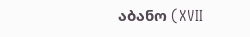აბანო (XVII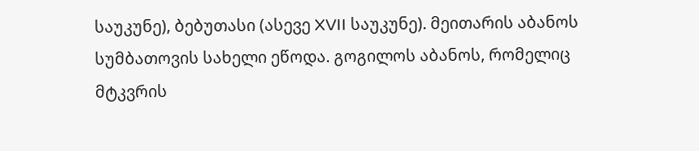საუკუნე), ბებუთასი (ასევე XVII საუკუნე). მეითარის აბანოს სუმბათოვის სახელი ეწოდა. გოგილოს აბანოს, რომელიც მტკვრის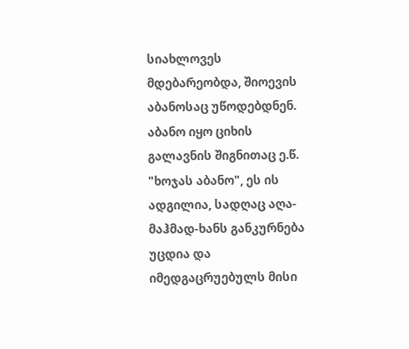სიახლოვეს მდებარეობდა, შიოევის აბანოსაც უწოდებდნენ. აბანო იყო ციხის გალავნის შიგნითაც ე.წ. "ხოჯას აბანო", ეს ის ადგილია, სადღაც აღა-მაჰმად-ხანს განკურნება უცდია და იმედგაცრუებულს მისი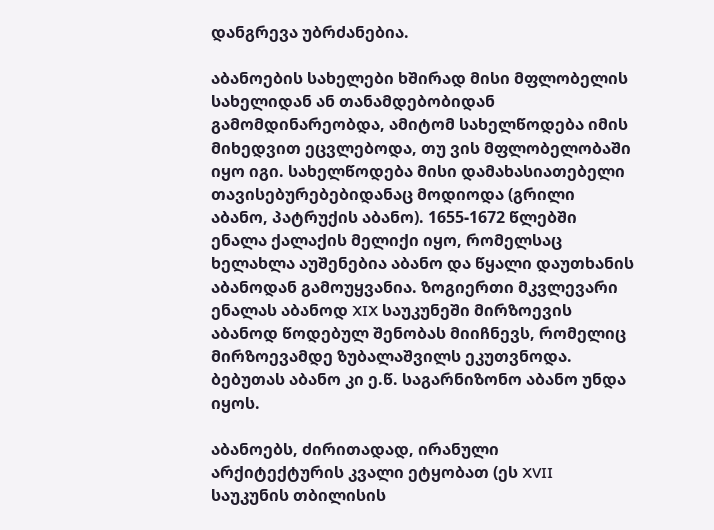დანგრევა უბრძანებია.

აბანოების სახელები ხშირად მისი მფლობელის სახელიდან ან თანამდებობიდან გამომდინარეობდა, ამიტომ სახელწოდება იმის მიხედვით ეცვლებოდა, თუ ვის მფლობელობაში იყო იგი. სახელწოდება მისი დამახასიათებელი თავისებურებებიდანაც მოდიოდა (გრილი აბანო, პატრუქის აბანო). 1655-1672 წლებში ენალა ქალაქის მელიქი იყო, რომელსაც ხელახლა აუშენებია აბანო და წყალი დაუთხანის აბანოდან გამოუყვანია. ზოგიერთი მკვლევარი ენალას აბანოდ XIX საუკუნეში მირზოევის აბანოდ წოდებულ შენობას მიიჩნევს, რომელიც მირზოევამდე ზუბალაშვილს ეკუთვნოდა. ბებუთას აბანო კი ე.წ. საგარნიზონო აბანო უნდა იყოს.

აბანოებს, ძირითადად, ირანული არქიტექტურის კვალი ეტყობათ (ეს XVII საუკუნის თბილისის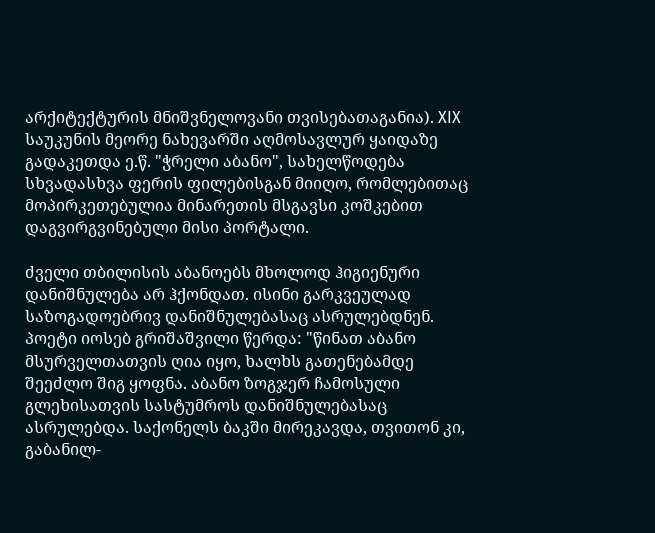არქიტექტურის მნიშვნელოვანი თვისებათაგანია). XIX საუკუნის მეორე ნახევარში აღმოსავლურ ყაიდაზე გადაკეთდა ე.წ. "ჭრელი აბანო", სახელწოდება სხვადასხვა ფერის ფილებისგან მიიღო, რომლებითაც მოპირკეთებულია მინარეთის მსგავსი კოშკებით დაგვირგვინებული მისი პორტალი.

ძველი თბილისის აბანოებს მხოლოდ ჰიგიენური დანიშნულება არ ჰქონდათ. ისინი გარკვეულად საზოგადოებრივ დანიშნულებასაც ასრულებდნენ. პოეტი იოსებ გრიშაშვილი წერდა: "წინათ აბანო მსურველთათვის ღია იყო, ხალხს გათენებამდე შეეძლო შიგ ყოფნა. აბანო ზოგჯერ ჩამოსული გლეხისათვის სასტუმროს დანიშნულებასაც ასრულებდა. საქონელს ბაკში მირეკავდა, თვითონ კი, გაბანილ-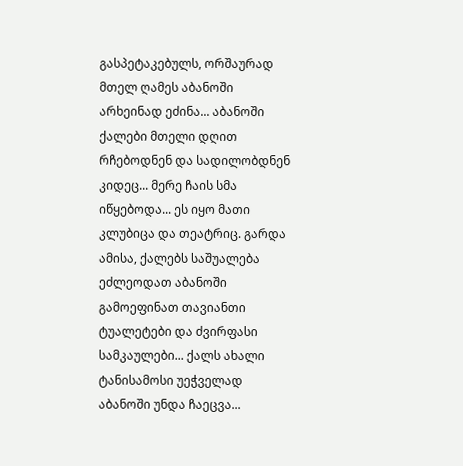გასპეტაკებულს, ორშაურად მთელ ღამეს აბანოში არხეინად ეძინა... აბანოში ქალები მთელი დღით რჩებოდნენ და სადილობდნენ კიდეც... მერე ჩაის სმა იწყებოდა... ეს იყო მათი კლუბიცა და თეატრიც. გარდა ამისა, ქალებს საშუალება ეძლეოდათ აბანოში გამოეფინათ თავიანთი ტუალეტები და ძვირფასი სამკაულები... ქალს ახალი ტანისამოსი უეჭველად აბანოში უნდა ჩაეცვა...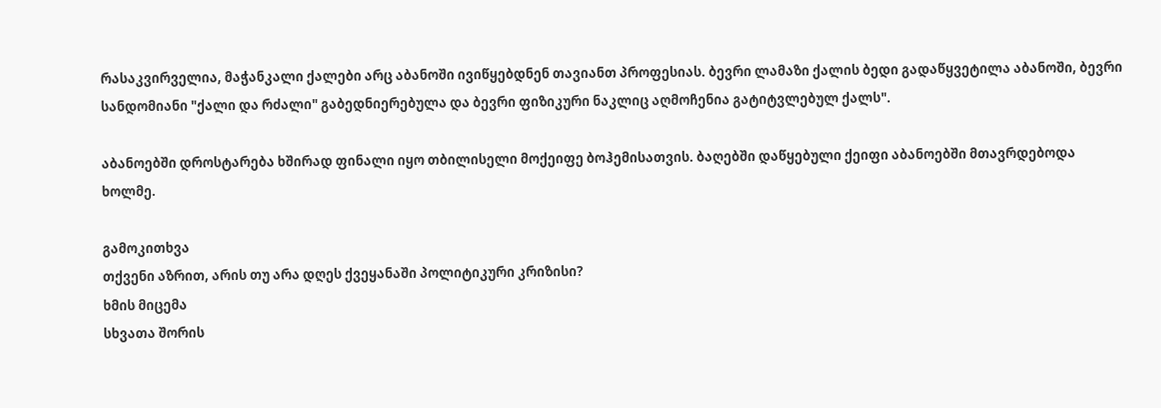რასაკვირველია, მაჭანკალი ქალები არც აბანოში ივიწყებდნენ თავიანთ პროფესიას. ბევრი ლამაზი ქალის ბედი გადაწყვეტილა აბანოში, ბევრი სანდომიანი "ქალი და რძალი" გაბედნიერებულა და ბევრი ფიზიკური ნაკლიც აღმოჩენია გატიტვლებულ ქალს".

აბანოებში დროსტარება ხშირად ფინალი იყო თბილისელი მოქეიფე ბოჰემისათვის. ბაღებში დაწყებული ქეიფი აბანოებში მთავრდებოდა ხოლმე.

გამოკითხვა
თქვენი აზრით, არის თუ არა დღეს ქვეყანაში პოლიტიკური კრიზისი?
ხმის მიცემა
სხვათა შორის